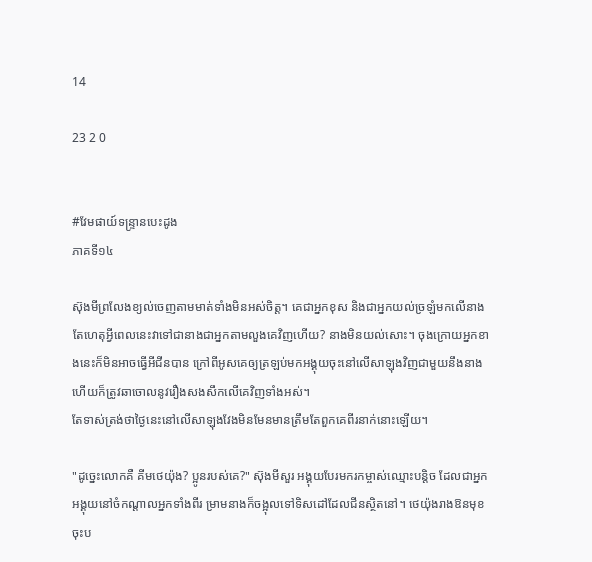14

23 2 0


#វែមផាយ៍ទន្ទ្រានបេះដូង
ភាគទី១៤

ស៊ុងមីព្រលែងខ្យល់ចេញតាមមាត់ទាំងមិនអស់ចិត្ត។ គេជាអ្នកខុស និងជាអ្នកយល់ច្រឡំមកលើនាង តែហេតុអ្វីពេលនេះវាទៅជានាងជាអ្នកតាមលួងគេវិញហើយ? នាងមិនយល់សោះ។ ចុងក្រោយអ្នកខាងនេះក៏មិនអាចធ្វើអីជីនបាន ក្រៅពីអូសគេឲ្យត្រឡប់មកអង្គុយចុះនៅលើសាឡុងវិញជាមួយនឹងនាង ហើយក៏ត្រូវឆាចោលនូវរឿងសងសឹកលើគេវិញទាំងអស់។
តែទាស់ត្រង់ថាថ្ងៃនេះនៅលើសាឡុងវែងមិនមែនមានត្រឹមតែពួកគេពីរនាក់នោះឡើយ។

"ដូច្នេះលោកគឺ គីមថេយ៉ុង? ប្អូនរបស់គេ?" ស៊ុងមីសួរ អង្គុយបែរមករកម្ចាស់ឈ្មោះបន្តិច ដែលជាអ្នកអង្គុយនៅចំកណ្ដាលអ្នកទាំងពីរ ម្រាមនាងក៏ចង្អុលទៅទិសដៅដែលជីនស្ថិតនៅ។ ថេយ៉ុងរាងឱនមុខចុះប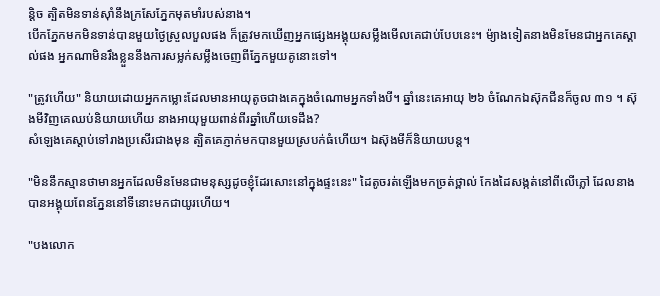ន្តិច ត្បិតមិនទាន់ស៊ាំនឹងក្រសែភ្នែកមុតមាំរបស់នាង។
បើកភ្នែកមកមិនទាន់បានមួយថ្ងៃស្រួលបួលផង ក៏ត្រូវមកឃើញអ្នកផ្សេងអង្គុយសម្លឹងមើលគេជាប់បែបនេះ។ ម៉្យាងទៀតនាងមិនមែនជាអ្នកគេស្គាល់ផង អ្នកណាមិនរឹងខ្លួននឹងការសម្លក់សម្លឹងចេញពីភ្នែកមួយគូនោះទៅ។

"ត្រូវហើយ" និយាយដោយអ្នកកម្លោះដែលមានអាយុតូចជាងគេក្នុងចំណោមអ្នកទាំងបី។ ឆ្នាំនេះគេអាយុ ២៦ ចំណែកឯស៊ុកជីនក៏ចូល ៣១ ។ ស៊ុងមីវិញគេឈប់និយាយហើយ នាងអាយុមួយពាន់ពីរឆ្នាំហើយទេដឹង?
សំឡេងគេស្ដាប់ទៅរាងប្រសើរជាងមុន ត្បិតគេភ្ញាក់មកបានមួយស្របក់ធំហើយ។ ឯស៊ុងមីក៏និយាយបន្ត។

"មិននឹកស្មានថាមានអ្នកដែលមិនមែនជាមនុស្សដូចខ្ញុំដែរសោះនៅក្នុងផ្ទះនេះ" ដៃតូចរត់ឡើងមកច្រត់ថ្ពាល់ កែងដៃសង្កត់នៅពីលើភ្លៅ ដែលនាងបានអង្គុយពែនភ្នែននៅទីនោះមកជាយូរហើយ។

"បងលោក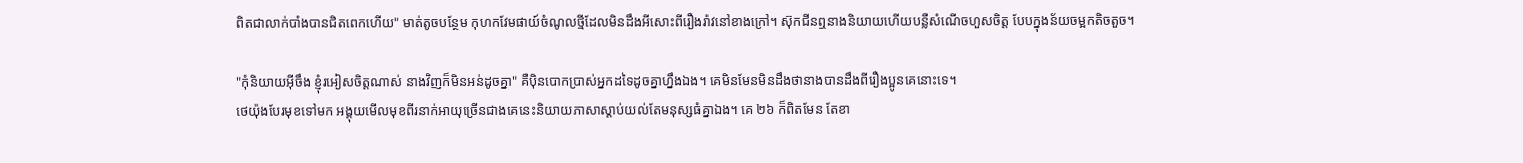ពិតជាលាក់បាំងបានជិតពេកហើយ" មាត់តូចបន្ថែម កុហកវែមផាយ៍ចំណូលថ្មីដែលមិនដឹងអីសោះពីរឿងរ៉ាវនៅខាងក្រៅ។ ស៊ុកជីនឮនាងនិយាយហើយបន្លឺសំណើចហួសចិត្ត បែបក្នុងន័យចម្អកតិចតួច។

"កុំនិយាយអ៊ីចឹង ខ្ញុំរអៀសចិត្តណាស់ នាងវិញក៏មិនអន់ដូចគ្នា" គឺប៉ិនបោកប្រាស់អ្នកដទៃដូចគ្នាហ្នឹងឯង។ គេមិនមែនមិនដឹងថានាងបានដឹងពីរឿងប្អូនគេនោះទេ។
ថេយ៉ុងបែរមុខទៅមក អង្គុយមើលមុខពីរនាក់អាយុច្រើនជាងគេនេះនិយាយភាសាស្ដាប់យល់តែមនុស្សធំគ្នាឯង។ គេ ២៦ ក៏ពិតមែន តែខា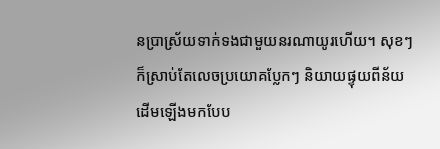នប្រាស្រ័យទាក់ទងជាមួយនរណាយូរហើយ។ សុខៗក៏ស្រាប់តែលេចប្រយោគប្លែកៗ និយាយផ្ទុយពីន័យដើមឡើងមកបែប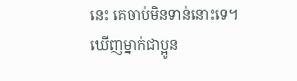នេះ គេចាប់មិនទាន់នោះទេ។
ឃើញម្នាក់ជាប្អូន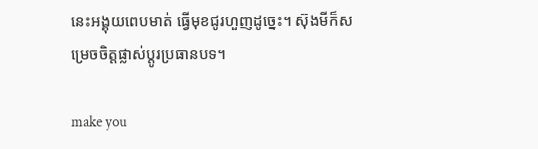នេះអង្គុយពេបមាត់ ធ្វើមុខជូរហួញដូច្នេះ។ ស៊ុងមីក៏សម្រេចចិត្តផ្លាស់ប្ដូរប្រធានបទ។

make you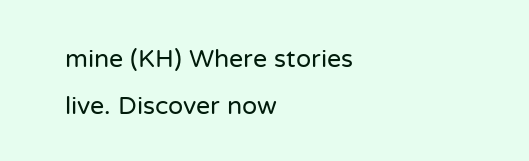mine (KH) Where stories live. Discover now